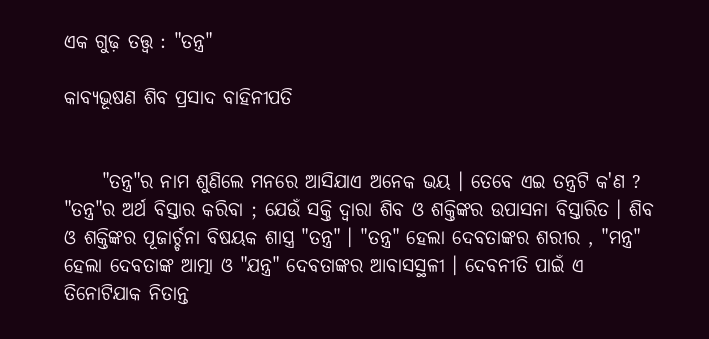ଏକ ଗୁଢ଼ ତତ୍ତ୍ବ : "ତନ୍ତ୍ର"

କାବ୍ଯଭୂଷଣ ଶିବ ପ୍ରସାଦ ବାହିନୀପତି


     "ତନ୍ତ୍ର"ର ନାମ ଶୁଣିଲେ ମନରେ ଆସିଯାଏ ଅନେକ ଭୟ । ତେବେ ଏଇ ତନ୍ତ୍ରଟି କ'ଣ ? "ତନ୍ତ୍ର"ର ଅର୍ଥ ବିସ୍ତାର କରିବା ; ଯେଉଁ ସକ୍ତି ଦ୍ବାରା ଶିବ ଓ ଶକ୍ତିଙ୍କର ଉପାସନା ବିସ୍ତାରିତ । ଶିବ ଓ ଶକ୍ତିଙ୍କର ପୂଜାର୍ଚ୍ଚନା ବିଷୟକ ଶାସ୍ତ୍ର "ତନ୍ତ୍ର" । "ତନ୍ତ୍ର" ହେଲା ଦେବତାଙ୍କର ଶରୀର , "ମନ୍ତ୍ର" ହେଲା ଦେବତାଙ୍କ ଆତ୍ମା ଓ "ଯନ୍ତ୍ର" ଦେବତାଙ୍କର ଆବାସସ୍ଥଳୀ । ଦେବନୀତି ପାଇଁ ଏ ତିନୋଟିଯାକ ନିତାନ୍ତ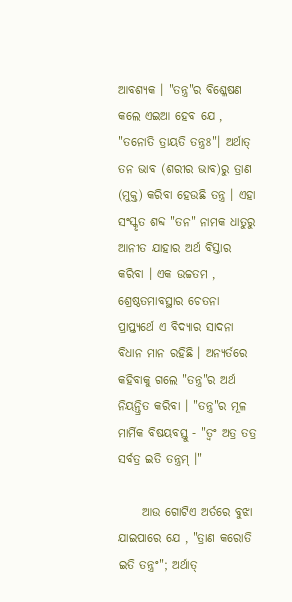ଆବଶ୍ଯକ । "ତନ୍ତ୍ର"ର ବିଶ୍ଳେଷଣ କଲେ ଏଇଆ ହେବ ଯେ , "ତନୋତି ତ୍ରାୟତି ତନ୍ତ୍ରଃ"। ଅର୍ଥାତ୍ ତନ ଭାବ (ଶରୀର ଭାବ)ରୁ ତ୍ରାଣ (ମୁକ୍ତ) କରିବା ହେଉଛି ତନ୍ତ୍ର । ଏହା ସଂସ୍କୃତ ଶବ୍ଦ "ତନ" ନାମକ ଧାତୁରୁ ଆନୀତ ଯାହାର ଅର୍ଥ ବିସ୍ତାର କରିବା । ଏକ ଉଚ୍ଚତମ , ଶ୍ରେଷ୍ଠତମାବସ୍ଥାର ଚେତନା ପ୍ରାପ୍ତ୍ୟର୍ଥେ ଏ ବିଦ୍ଯାର ସାଦନା ବିଧାନ ମାନ ରହିଛି । ଅନ୍ଯର୍ତରେ କହିବାକୁ ଗଲେ "ତନ୍ତ୍ର"ର ଅର୍ଥ ନିୟନ୍ତ୍ରିତ କରିବା । "ତନ୍ତ୍ର"ର ମୂଳ ମାର୍ମିକ ବିଷୟବସ୍ତୁ - "ତ୍ବଂ ଅତ୍ର ତତ୍ର ସର୍ବତ୍ର ଇତି ତନ୍ତ୍ରମ୍‌ ।"

     ଆଉ ଗୋଟିଏ ଅର୍ତରେ ବୁଝା ଯାଇପାରେ ଯେ , "ତ୍ରାଣ କରୋତି ଇତି ତନ୍ତ୍ରଂ"; ଅର୍ଥାତ୍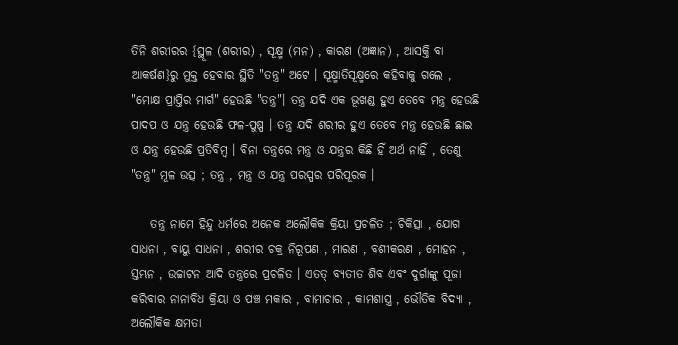ତିନି ଶରୀରର {ସ୍ଥୂଳ (ଶରୀର) , ସୂକ୍ଷ୍ମ (ମନ) , କାରଣ (ଅଜ୍ଞାନ) , ଆସକ୍ତି ବା ଆକର୍ଷଣ}ରୁ ମୁକ୍ତ ହେବାର ସ୍ଥିତି "ତନ୍ତ୍ର" ଅଟେ । ସୂକ୍ଷ୍ମାତିସୂକ୍ଷ୍ମରେ କହିବାକୁ ଗଲେ , "ମୋକ୍ଷ ପ୍ରାପ୍ତିର ମାର୍ଗ" ହେଉଛି "ତନ୍ତ୍ର"। ତନ୍ତ୍ର ଯଦି ଏକ ଭୂଖଣ୍ଡ ହୁଏ ତେବେ ମନ୍ତ୍ର ହେଉଛି ପାଦପ ଓ ଯନ୍ତ୍ର ହେଉଛି ଫଳ-ପୁଷ୍ପ । ତନ୍ତ୍ର ଯଦି ଶରୀର ହୁଏ ତେବେ ମନ୍ତ୍ର ହେଉଛି ଛାଇ ଓ ଯନ୍ତ୍ର ହେଉଛି ପ୍ରତିବିମ୍ବ । ବିନା ତନ୍ତ୍ରରେ ମନ୍ତ୍ର ଓ ଯନ୍ତ୍ରର କିଛି ହିଁ ଅର୍ଥ ନାହିଁ , ତେଣୁ "ତନ୍ତ୍ର" ମୂଳ ଉତ୍ସ ; ତନ୍ତ୍ର , ମନ୍ତ୍ର ଓ ଯନ୍ତ୍ର ପରସ୍ପର ପରିପୂରକ ।

    ତନ୍ତ୍ର ନାମେ ହିନ୍ଦୁ ଧର୍ମରେ ଅନେକ ଅଲୌକିକ କ୍ରିୟା ପ୍ରଚଳିତ ; ଚିକିତ୍ସା , ଯୋଗ ସାଧନା , ବାୟୁ ସାଧନା , ଶରୀର ଚକ୍ର ନିରୂପଣ , ମାରଣ , ବଶୀକରଣ , ମୋହନ , ସ୍ତମ୍ଭନ , ଉଚ୍ଚାଟନ ଆଦି ତନ୍ତ୍ରରେ ପ୍ରଚଳିତ । ଏତତ୍ ବ୍ଯତୀତ ଶିବ ଏବଂ ଦୁର୍ଗାଙ୍କୁ ପୂଜା କରିବାର ନାନାବିଧ କ୍ରିୟା ଓ ପଞ୍ଚ ମକାର , ବାମାଚାର , କାମଶାସ୍ତ୍ର , ଭୌତିକ ବିଦ୍ଯା , ଅଲୌକିକ କ୍ଷମତା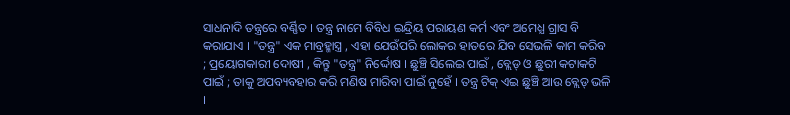ସାଧନାଦି ତନ୍ତ୍ରରେ ବର୍ଣ୍ଣିତ । ତନ୍ତ୍ର ନାମେ ବିବିଧ ଇନ୍ଦ୍ରିୟ ପରାୟଣ କର୍ମ ଏବଂ ଅମେଧ୍ଯ ଗ୍ରାସ ବି କରାଯାଏ । "ତନ୍ତ୍ର" ଏକ ମାବ୍ରହ୍ମାସ୍ତ୍ର , ଏହା ଯେଉଁପରି ଲୋକର ହାତରେ ଯିବ ସେଭଳି କାମ କରିବ ; ପ୍ରୟୋଗକାରୀ ଦୋଷୀ , କିନ୍ତୁ "ତନ୍ତ୍ର" ନିର୍ଦ୍ଦୋଷ । ଛୁଞ୍ଚି ସିଲେଇ ପାଇଁ , ବ୍ଲେଡ୍‌ ଓ ଛୁରୀ କଟାକଟି ପାଇଁ ; ତାକୁ ଅପବ୍ୟବହାର କରି ମଣିଷ ମାରିବା ପାଇଁ ନୁହେଁ । ତନ୍ତ୍ର ଟିକ୍‌ ଏଇ ଛୁଞ୍ଚି ଆଉ ବ୍ଲେଡ୍‌ ଭଳି ।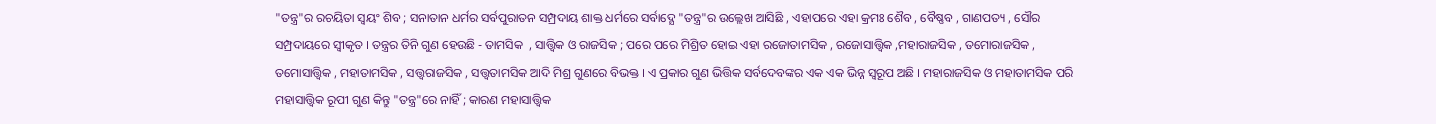"ତନ୍ତ୍ର"ର ରଚୟିତା ସ୍ବୟଂ ଶିବ ; ସନାତାନ ଧର୍ମର ସର୍ବପୁରାତନ ସମ୍ପ୍ରଦାୟ ଶାକ୍ତ ଧର୍ମରେ ସର୍ବାଦ୍ଯେ "ତନ୍ତ୍ର"ର ଉଲ୍ଲେଖ ଆସିଛି , ଏହାପରେ ଏହା କ୍ରମଃ ଶୈବ , ବୈଷ୍ଣବ , ଗାଣପତ୍ୟ , ସୌର ସମ୍ପ୍ରଦାୟରେ ସ୍ବୀକୃତ । ତନ୍ତ୍ରର ତିନି ଗୁଣ ହେଉଛି - ତାମସିକ  , ସାତ୍ତ୍ୱିକ ଓ ରାଜସିକ ; ପରେ ପରେ ମିଶ୍ରିତ ହୋଇ ଏହା ରଜୋତାମସିକ , ରଜୋସାତ୍ତ୍ବିକ ,ମହାରାଜସିକ , ତମୋରାଜସିକ , ତମୋସାତ୍ତ୍ବିକ , ମହାତାମସିକ , ସତ୍ତ୍ୱରାଜସିକ , ସତ୍ତ୍ୱତାମସିକ ଆଦି ମିଶ୍ର ଗୁଣରେ ବିଭକ୍ତ । ଏ ପ୍ରକାର ଗୁଣ ଭିତ୍ତିକ ସର୍ବଦେବଙ୍କର ଏକ ଏକ ଭିନ୍ନ ସ୍ବରୂପ ଅଛି । ମହାରାଜସିକ ଓ ମହାତାମସିକ ପରି ମହାସାତ୍ତ୍ବିକ ରୂପୀ ଗୁଣ କିନ୍ତୁ "ତନ୍ତ୍ର"ରେ ନାହିଁ ; କାରଣ ମହାସାତ୍ତ୍ବିକ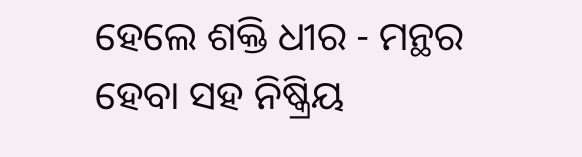ହେଲେ ଶକ୍ତି ଧୀର - ମନ୍ଥର ହେବା ସହ ନିଷ୍କ୍ରିୟ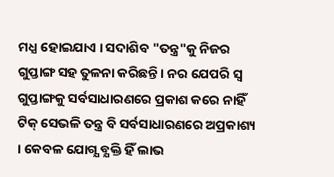ମଧ୍ଯ ହୋଇଯାଏ । ସଦାଶିବ "ତନ୍ତ୍ର"କୁ ନିଜର ଗୁପ୍ତାଙ୍ଗ ସହ ତୁଳନା କରିଛନ୍ତି । ନର ଯେପରି ସ୍ବ ଗୁପ୍ତାଙ୍ଗକୁ ସର୍ବସାଧାରଣରେ ପ୍ରକାଶ କରେ ନାହିଁ ଟିକ୍‌ ସେଭଳି ତନ୍ତ୍ର ବି ସର୍ବସାଧାରଣରେ ଅପ୍ରକାଶ୍ୟ । କେବଳ ଯୋଗ୍ଯ ବ୍ଯକ୍ତି ହିଁ ଲାଭ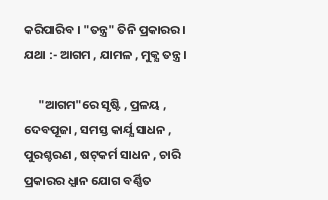କରିପାରିବ । "ତନ୍ତ୍ର" ତିନି ପ୍ରକାରର। ଯଥା :- ଆଗମ , ଯାମଳ , ମୁକ୍ଯ ତନ୍ତ୍ର ।

     "ଆଗମ"ରେ ସୃଷ୍ଟି , ପ୍ରଳୟ , ଦେବପୂଜା , ସମସ୍ତ କାର୍ଯ୍ଯ ସାଧନ , ପୁରଶ୍ଚରଣ , ଷଟ୍‌କର୍ମ ସାଧନ , ଚାରି ପ୍ରକାରର ଧ୍ଯାନ ଯୋଗ ବର୍ଣ୍ଣିତ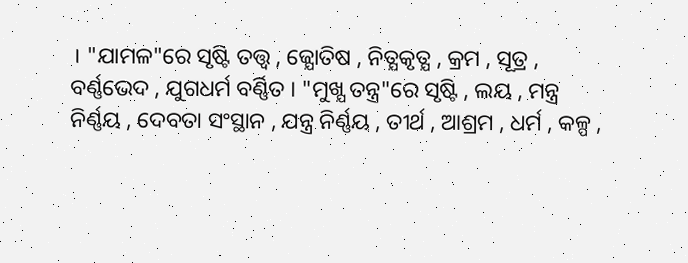। "ଯାମଳ"ରେ ସୃଷ୍ଟି ତତ୍ତ୍ବ , ଜ୍ଯୋତିଷ , ନିତ୍ଯକୃତ୍ଯ , କ୍ରମ , ସୂତ୍ର , ବର୍ଣ୍ଣଭେଦ , ଯୁଗଧର୍ମ ବର୍ଣ୍ଣିତ । "ମୁଖ୍ଯ ତନ୍ତ୍ର"ରେ ସୃଷ୍ଟି , ଲୟ , ମନ୍ତ୍ର ନିର୍ଣ୍ଣୟ , ଦେବତା ସଂସ୍ଥାନ , ଯନ୍ତ୍ର ନିର୍ଣ୍ଣୟ , ତୀର୍ଥ , ଆଶ୍ରମ , ଧର୍ମ , କଳ୍ପ ,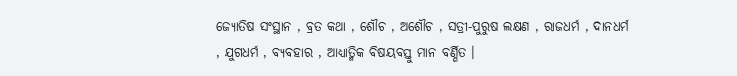ଜ୍ଯୋତିଷ ସଂସ୍ଥାନ , ବ୍ରତ କଥା , ଶୌଚ , ଅଶୌଚ , ସତ୍ରୀ-ପୁରୁଷ ଲକ୍ଷଣ , ରାଜଧର୍ମ , ଦାନଧର୍ମ , ଯୁଗଧର୍ମ , ବ୍ଯବହାର , ଆଧ୍ଯାତ୍ମିକ ବିଷୟବସ୍ତୁ ମାନ ବର୍ଣ୍ଣିତ ।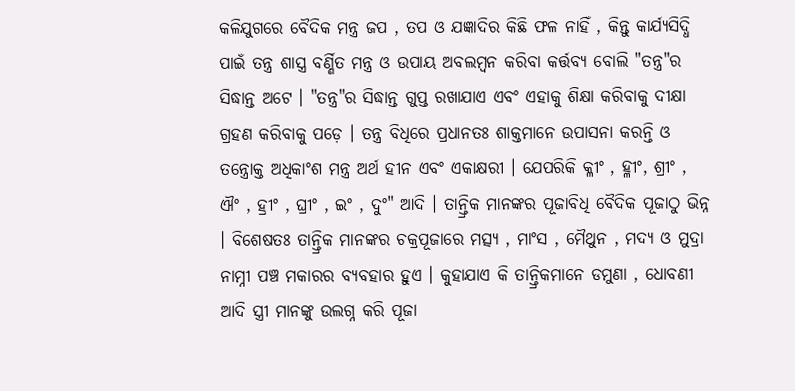କଳିଯୁଗରେ ବୈଦିକ ମନ୍ତ୍ର ଜପ , ତପ ଓ ଯଜ୍ଞାଦିର କିଛି ଫଳ ନାହିଁ , କିନ୍ତୁ କାର୍ଯ୍ଯସିଦ୍ଧି ପାଇଁ ତନ୍ତ୍ର ଶାସ୍ତ୍ର ବର୍ଣ୍ଣିତ ମନ୍ତ୍ର ଓ ଉପାୟ ଅବଲମ୍ବନ କରିବା କର୍ତ୍ତବ୍ୟ ବୋଲି "ତନ୍ତ୍ର"ର ସିଦ୍ଧାନ୍ତ ଅଟେ । "ତନ୍ତ୍ର"ର ସିଦ୍ଧାନ୍ତ ଗୁପ୍ତ ରଖାଯାଏ ଏବଂ ଏହାକୁ ଶିକ୍ଷା କରିବାକୁ ଦୀକ୍ଷା ଗ୍ରହଣ କରିବାକୁ ପଡ଼େ । ତନ୍ତ୍ର ବିଧିରେ ପ୍ରଧାନତଃ ଶାକ୍ତମାନେ ଉପାସନା କରନ୍ତି ଓ ତନ୍ତ୍ରୋକ୍ତ ଅଧିକାଂଶ ମନ୍ତ୍ର ଅର୍ଥ ହୀନ ଏବଂ ଏକାକ୍ଷରୀ । ଯେପରିକି କ୍ଳୀଂ , ହ୍ଳୀଂ, ଶ୍ରୀଂ , ଐଂ , ହ୍ରୀଂ , ଘ୍ରୀଂ , ଇଂ , ଦୁଂ" ଆଦି । ତାନ୍ତ୍ରିକ ମାନଙ୍କର ପୂଜାବିଧି ବୈଦିକ ପୂଜାଠୁ ଭିନ୍ନ । ବିଶେଷତଃ ତାନ୍ତ୍ରିକ ମାନଙ୍କର ଚକ୍ରପୂଜାରେ ମତ୍ସ୍ଯ , ମାଂସ , ମୈଥୁନ , ମଦ୍ଯ ଓ ମୁଦ୍ରା ନାମ୍ନୀ ପଞ୍ଚ ମକାରର ବ୍ଯବହାର ହୁଏ । କୁହାଯାଏ କି ତାନ୍ତ୍ରିକମାନେ ଡମୁଣା , ଧୋବଣୀ ଆଦି ସ୍ତ୍ରୀ ମାନଙ୍କୁ ଉଲଗ୍ନ କରି ପୂଜା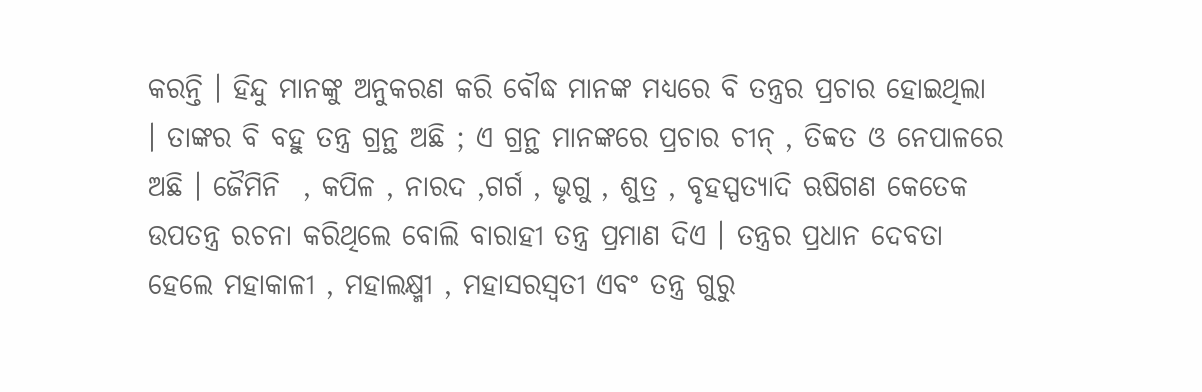କରନ୍ତି । ହିନ୍ଦୁ ମାନଙ୍କୁ ଅନୁକରଣ କରି ବୌଦ୍ଧ ମାନଙ୍କ ମଧ୍ୟରେ ବି ତନ୍ତ୍ରର ପ୍ରଚାର ହୋଇଥିଲା । ତାଙ୍କର ବି ବହୁ ତନ୍ତ୍ର ଗ୍ରନ୍ଥ ଅଛି ; ଏ ଗ୍ରନ୍ଥ ମାନଙ୍କରେ ପ୍ରଚାର ଚୀନ୍‌ , ତିବ୍ବତ ଓ ନେପାଳରେ ଅଛି । ଜୈମିନି  , କପିଳ , ନାରଦ ,ଗର୍ଗ , ଭୃଗୁ , ଶୁତ୍ର , ବୃହସ୍ପତ୍ଯାଦି ଋଷିଗଣ କେତେକ ଉପତନ୍ତ୍ର ରଚନା କରିଥିଲେ ବୋଲି ବାରାହୀ ତନ୍ତ୍ର ପ୍ରମାଣ ଦିଏ । ତନ୍ତ୍ରର ପ୍ରଧାନ ଦେବତା ହେଲେ ମହାକାଳୀ , ମହାଲକ୍ଷ୍ମୀ , ମହାସରସ୍ବତୀ ଏବଂ ତନ୍ତ୍ର ଗୁରୁ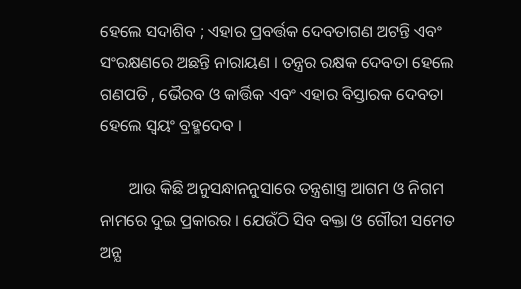ହେଲେ ସଦାଶିବ ; ଏହାର ପ୍ରବର୍ତ୍ତକ ଦେବତାଗଣ ଅଟନ୍ତି ଏବଂ ସଂରକ୍ଷଣରେ ଅଛନ୍ତି ନାରାୟଣ । ତନ୍ତ୍ରର ରକ୍ଷକ ଦେବତା ହେଲେ ଗଣପତି , ଭୈରବ ଓ କାର୍ତ୍ତିକ ଏବଂ ଏହାର ବିସ୍ତାରକ ଦେବତା ହେଲେ ସ୍ବୟଂ ବ୍ରହ୍ମଦେବ ।

       ଆଉ କିଛି ଅନୁସନ୍ଧାନନୁସାରେ ତନ୍ତ୍ରଶାସ୍ତ୍ର ଆଗମ ଓ ନିଗମ ନାମରେ ଦୁଇ ପ୍ରକାରର । ଯେଉଁଠି ସିବ ବକ୍ତା ଓ ଗୌରୀ ସମେତ ଅନ୍ଯ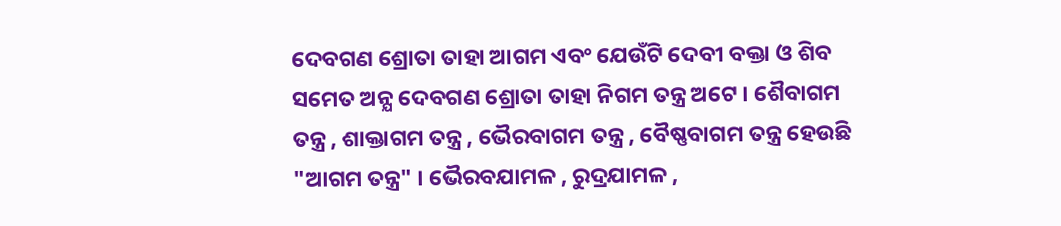ଦେବଗଣ ଶ୍ରୋତା ତାହା ଆଗମ ଏବଂ ଯେଉଁଟି ଦେବୀ ବକ୍ତା ଓ ଶିବ ସମେତ ଅନ୍ଯ ଦେବଗଣ ଶ୍ରୋତା ତାହା ନିଗମ ତନ୍ତ୍ର ଅଟେ । ଶୈବାଗମ ତନ୍ତ୍ର , ଶାକ୍ତାଗମ ତନ୍ତ୍ର , ଭୈରବାଗମ ତନ୍ତ୍ର , ବୈଷ୍ଣବାଗମ ତନ୍ତ୍ର ହେଉଛି "ଆଗମ ତନ୍ତ୍ର" । ଭୈରବଯାମଳ , ରୁଦ୍ରଯାମଳ ,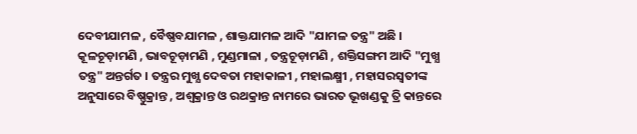ଦେବୀଯାମଳ , ବୈଷ୍ଣବଯାମଳ , ଶାକ୍ତଯାମଳ ଆଦି "ଯାମଳ ତନ୍ତ୍ର" ଅଛି । କୂଳଚୂଡ଼ାମଣି , ଭାବଚୂଡ଼ାମଣି , ମୁଣ୍ଡମାଳା , ତନ୍ତ୍ରଚୂଡ଼ାମଣି , ଶକ୍ତିସଙ୍ଗମ ଆଦି "ମୁଖ୍ଯ ତନ୍ତ୍ର" ଅନ୍ତର୍ଗତ । ତନ୍ତ୍ରର ମୁଖ୍ଯ ଦେବତା ମହାକାଳୀ , ମହାଲକ୍ଷ୍ମୀ , ମହାସରସ୍ବତୀଙ୍କ ଅନୁସାରେ ବିଷ୍ଣୁକ୍ରାନ୍ତ , ଅଶ୍ବକ୍ରାନ୍ତ ଓ ରଥକ୍ରାନ୍ତ ନାମରେ ଭାରତ ଭୂଖଣ୍ଡକୁ ତ୍ରି କାନ୍ତରେ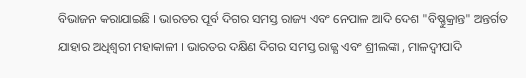ବିଭାଜନ କରାଯାଇଛି । ଭାରତର ପୂର୍ବ ଦିଗର ସମସ୍ତ ରାଜ୍ୟ ଏବଂ ନେପାଳ ଆଦି ଦେଶ "ବିଷ୍ଣୁକ୍ରାନ୍ତ" ଅନ୍ତର୍ଗତ ଯାହାର ଅଧିଶ୍ବରୀ ମହାକାଳୀ । ଭାରତର ଦକ୍ଷିଣ ଦିଗର ସମସ୍ତ ରାଜ୍ଯ ଏବଂ ଶ୍ରୀଲଙ୍କା , ମାଳଦ୍ବୀପାଦି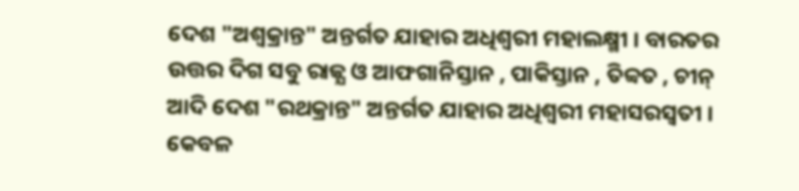ଦେଶ "ଅଶ୍ବକ୍ରାନ୍ତ" ଅନ୍ତର୍ଗତ ଯାହାର ଅଧିଶ୍ବରୀ ମହାଲକ୍ଷ୍ମୀ । ବାରତର ଉତ୍ତର ଦିଗ ସବୁ ରାଜ୍ଯ ଓ ଆଫଗାନିସ୍ତାନ , ପାକିସ୍ତାନ , ତିବ୍ବତ , ଚୀନ୍‌ ଆଦି ଦେଶ "ରଥକ୍ରାନ୍ତ" ଅନ୍ତର୍ଗତ ଯାହାର ଅଧିଶ୍ବରୀ ମହାସରସ୍ୱତୀ । କେବଳ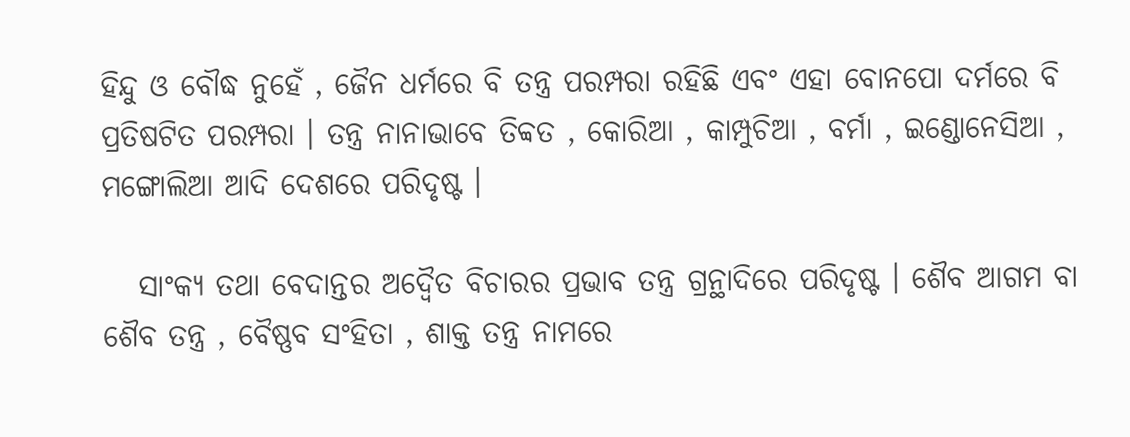ହିନ୍ଦୁ ଓ ବୌଦ୍ଧ ନୁହେଁ , ଜୈନ ଧର୍ମରେ ବି ତନ୍ତ୍ର ପରମ୍ପରା ରହିଛି ଏବଂ ଏହା ବୋନପୋ ଦର୍ମରେ ବି ପ୍ରତିଷଟିତ ପରମ୍ପରା । ତନ୍ତ୍ର ନାନାଭାବେ ତିବ୍ବତ , କୋରିଆ , କାମ୍ପୁଚିଆ , ବର୍ମା , ଇଣ୍ଡୋନେସିଆ , ମଙ୍ଗୋଲିଆ ଆଦି ଦେଶରେ ପରିଦୃଷ୍ଟ ।

   ସାଂକ୍ଯ ତଥା ବେଦାନ୍ତର ଅଦ୍ବୈତ ବିଚାରର ପ୍ରଭାବ ତନ୍ତ୍ର ଗ୍ରନ୍ଥାଦିରେ ପରିଦୃଷ୍ଟ । ଶୈବ ଆଗମ ବା ଶୈବ ତନ୍ତ୍ର , ବୈଷ୍ଣବ ସଂହିତା , ଶାକ୍ତ ତନ୍ତ୍ର ନାମରେ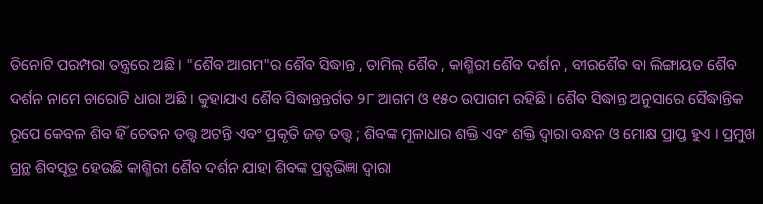ତିନୋଟି ପରମ୍ପରା ତନ୍ତ୍ରରେ ଅଛି । "ଶୈବ ଆଗମ"ର ଶୈବ ସିଦ୍ଧାନ୍ତ , ତାମିଲ୍‌ ଶୈବ , କାଶ୍ମିରୀ ଶୈବ ଦର୍ଶନ , ବୀରଶୈବ ବା ଲିଙ୍ଗାୟତ ଶୈବ ଦର୍ଶନ ନାମେ ଚାରୋଟି ଧାରା ଅଛି । କୁହାଯାଏ ଶୈବ ସିଦ୍ଧାନ୍ତନ୍ତର୍ଗତ ୨୮ ଆଗମ ଓ ୧୫୦ ଉପାଗମ ରହିଛି । ଶୈବ ସିଦ୍ଧାନ୍ତ ଅନୁସାରେ ସୈଦ୍ଧାନ୍ତିକ ରୂପେ କେବଳ ଶିବ ହିଁ ଚେତନ ତତ୍ତ୍ବ ଅଟନ୍ତି ଏବଂ ପ୍ରକୃତି ଜଡ଼ ତତ୍ତ୍ବ ; ଶିବଙ୍କ ମୂଳାଧାର ଶକ୍ତି ଏବଂ ଶକ୍ତି ଦ୍ବାରା ବନ୍ଧନ ଓ ମୋକ୍ଷ ପ୍ରାପ୍ତ ହୁଏ । ପ୍ରମୁଖ ଗ୍ରନ୍ଥ ଶିବସୂତ୍ର ହେଉଛି କାଶ୍ମିରୀ ଶୈବ ଦର୍ଶନ ଯାହା ଶିବଙ୍କ ପ୍ରତ୍ଯଭିଜ୍ଞା ଦ୍ବାରା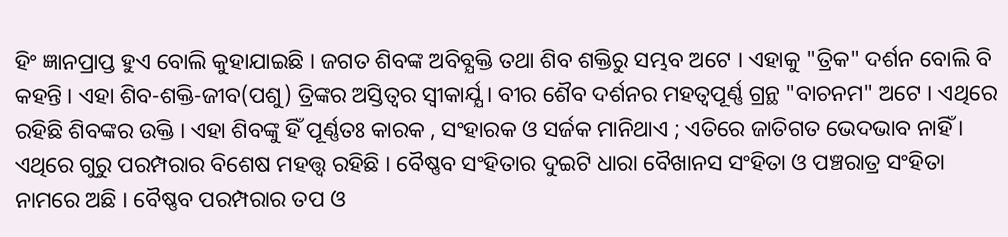ହିଂ ଜ୍ଞାନପ୍ରାପ୍ତ ହୁଏ ବୋଲି କୁହାଯାଇଛି । ଜଗତ ଶିବଙ୍କ ଅବିବ୍ଯକ୍ତି ତଥା ଶିବ ଶକ୍ତିରୁ ସମ୍ଭବ ଅଟେ । ଏହାକୁ "ତ୍ରିକ" ଦର୍ଶନ ବୋଲି ବି କହନ୍ତି । ଏହା ଶିବ-ଶକ୍ତି-ଜୀବ(ପଶୁ) ତ୍ରିଙ୍କର ଅସ୍ତିତ୍ୱର ସ୍ବୀକାର୍ଯ୍ଯ । ବୀର ଶୈବ ଦର୍ଶନର ମହତ୍ୱପୂର୍ଣ୍ଣ ଗ୍ରନ୍ଥ "ବାଚନମ" ଅଟେ । ଏଥିରେ ରହିଛି ଶିବଙ୍କର ଉକ୍ତି । ଏହା ଶିବଙ୍କୁ ହିଁ ପୂର୍ଣ୍ଣତଃ କାରକ , ସଂହାରକ ଓ ସର୍ଜକ ମାନିଥାଏ ; ଏତିରେ ଜାତିଗତ ଭେଦଭାବ ନାହିଁ । ଏଥିରେ ଗୁରୁ ପରମ୍ପରାର ବିଶେଷ ମହତ୍ତ୍ୱ ରହିଛି । ବୈଷ୍ଣବ ସଂହିତାର ଦୁଇଟି ଧାରା ବୈଖାନସ ସଂହିତା ଓ ପଞ୍ଚରାତ୍ର ସଂହିତା ନାମରେ ଅଛି । ବୈଷ୍ଣବ ପରମ୍ପରାର ତପ ଓ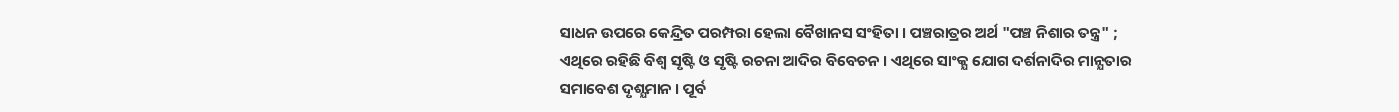ସାଧନ ଉପରେ କେନ୍ଦ୍ରିତ ପରମ୍ପରା ହେଲା ବୈଖାନସ ସଂହିତା । ପଞ୍ଚରାତ୍ରର ଅର୍ଥ "ପଞ୍ଚ ନିଶାର ତନ୍ତ୍ର" ; ଏଥିରେ ରହିଛି ବିଶ୍ବ ସୃଷ୍ଟି ଓ ସୃଷ୍ଟି ରଚନା ଆଦିର ବିବେଚନ । ଏଥିରେ ସାଂକ୍ଯ ଯୋଗ ଦର୍ଶନାଦିର ମାନ୍ଯତାର ସମାବେଶ ଦୃଶ୍ଯମାନ । ପୂର୍ବ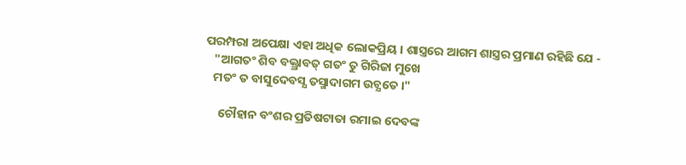ପରମ୍ପରା ଅପେକ୍ଷା ଏହା ଅଧିକ ଲୋକପ୍ରିୟ । ଶାସ୍ତ୍ରରେ ଆଗମ ଶାସ୍ତ୍ରର ପ୍ରମାଣ ରହିଛି ଯେ -
   "ଆଗତଂ ଶିବ ବକ୍ତ୍ରାବତ୍‌ ଗତଂ ତୁ ଗିରିଜା ମୁଖେ
   ମତଂ ତ ବାସୁଦେବସ୍ଯ ତସ୍ମାଦାଗମ ଉଚ୍ଯତେ ।"

     ଚୌହାନ ବଂଶର ପ୍ରତିଷଟାତା ରମାଇ ଦେବଙ୍କ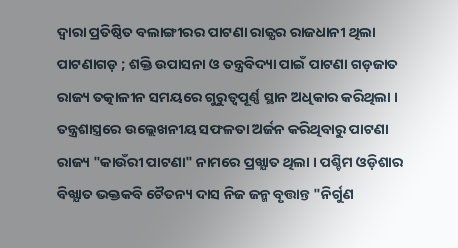ଦ୍ବାରା ପ୍ରତିଷ୍ଠିତ ବଲାଙ୍ଗୀରର ପାଟଣା ରାଜ୍ଯର ରାଜଧାନୀ ଥିଲା ପାଟଣାଗଡ଼ ; ଶକ୍ତି ଉପାସନା ଓ ତନ୍ତ୍ରବିଦ୍ୟା ପାଇଁ ପାଟଣା ଗଡ଼ଜାତ ରାଜ୍ୟ ତତ୍କାଳୀନ ସମୟରେ ଗୁରୁତ୍ବପୂର୍ଣ୍ଣ ସ୍ଥାନ ଅଧିକାର କରିଥିଲା । ତନ୍ତ୍ରଶାସ୍ତ୍ରରେ ଉଲ୍ଲେଖନୀୟ ସଫଳତା ଅର୍ଜନ କରିଥିବାରୁ ପାଟଣା ରାଜ୍ୟ "କାଉଁରୀ ପାଟଣା" ନାମରେ ପ୍ରଖ୍ଯାତ ଥିଲା । ପଶ୍ଚିମ ଓଡ଼ିଶାର ବିଖ୍ଯାତ ଭକ୍ତକବି ଚୈତନ୍ୟ ଦାସ ନିଜ ଜନ୍ମ ବୃତ୍ତାନ୍ତ "ନିର୍ଗୁଣ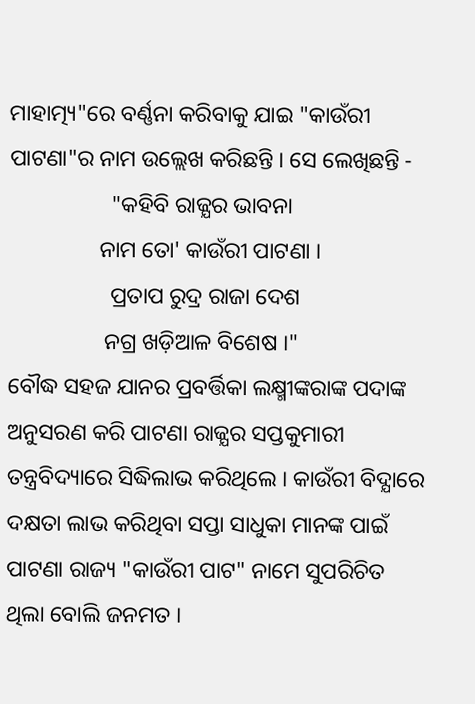ମାହାତ୍ମ୍ୟ"ରେ ବର୍ଣ୍ଣନା କରିବାକୁ ଯାଇ "କାଉଁରୀ ପାଟଣା"ର ନାମ ଉଲ୍ଲେଖ କରିଛନ୍ତି । ସେ ଲେଖିଛନ୍ତି -
                  "କହିବି ରାଜ୍ଯର ଭାବନା
                ନାମ ତୋ' କାଉଁରୀ ପାଟଣା ।
                  ପ୍ରତାପ ରୁଦ୍ର ରାଜା ଦେଶ
                 ନଗ୍ର ଖଡ଼ିଆଳ ବିଶେଷ ।"
ବୌଦ୍ଧ ସହଜ ଯାନର ପ୍ରବର୍ତ୍ତିକା ଲକ୍ଷ୍ମୀଙ୍କରାଙ୍କ ପଦାଙ୍କ ଅନୁସରଣ କରି ପାଟଣା ରାଜ୍ଯର ସପ୍ତକୁମାରୀ ତନ୍ତ୍ରବିଦ୍ୟାରେ ସିଦ୍ଧିଲାଭ କରିଥିଲେ । କାଉଁରୀ ବିଦ୍ଯାରେ ଦକ୍ଷତା ଲାଭ କରିଥିବା ସପ୍ତା ସାଧୁକା ମାନଙ୍କ ପାଇଁ ପାଟଣା ରାଜ୍ୟ "କାଉଁରୀ ପାଟ" ନାମେ ସୁପରିଚିତ ଥିଲା ବୋଲି ଜନମତ ।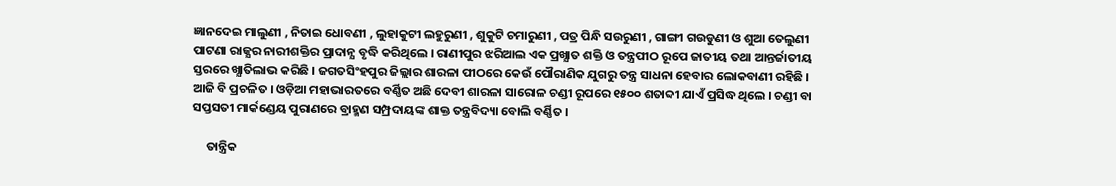ଜ୍ଞାନଦେଇ ମାଲୁଣୀ , ନିତାଇ ଧୋବଣୀ , ଲୁହାକୁଟୀ ଲହୁରୁଣୀ , ଶୁକୁଟି ଚମାରୁଣୀ , ପତ୍ର ପିନ୍ଧି ସଉରୁଣୀ , ଗାଙ୍ଗୀ ଗଉଡୁଣୀ ଓ ଶୁଆ ତେଲୁଣୀ ପାଟଣା ରାଜ୍ଯର ନାରୀଶକ୍ତିର ପ୍ରାଦାନ୍ଯ ବୃଦ୍ଧି କରିଥିଲେ । ରାଣୀପୁର ଝରିଆଲ ଏକ ପ୍ରଖ୍ଯାତ ଶକ୍ତି ଓ ତନ୍ତ୍ରପୀଠ ରୂପେ ଜାତୀୟ ତଥା ଆନ୍ତର୍ଜାତୀୟ ସ୍ତରରେ ଖ୍ଯାତିଲାଭ କରିଛି । ଜଗତସିଂହପୁର ଜିଲ୍ଲାର ଶାରଳା ପୀଠରେ କେଉଁ ପୌରାଣିକ ଯୁଗରୁ ତନ୍ତ୍ର ସାଧନା ହେବାର ଲୋକବାଣୀ ରହିଛି । ଆଜି ବି ପ୍ରଚଳିତ । ଓଡ଼ିଆ ମହାଭାରତରେ ବର୍ଣ୍ଣିତ ଅଛି ଦେବୀ ଶାରଳା ସାରୋଳ ଚଣ୍ଡୀ ରୂପରେ ୧୫୦୦ ଶତାବ୍ଦୀ ଯାଏଁ ପ୍ରସିଦ୍ଧ ଥିଲେ । ଚଣ୍ଡୀ ବା ସପ୍ତସତୀ ମାର୍କଣ୍ଡେୟ ପୁରାଣରେ ବ୍ରାହ୍ମଣ ସମ୍ପ୍ରଦାୟଙ୍କ ଶାକ୍ତ ତନ୍ତ୍ରବିଦ୍ୟା ବୋଲି ବର୍ଣ୍ଣିତ ।

     ତାନ୍ତ୍ରିକ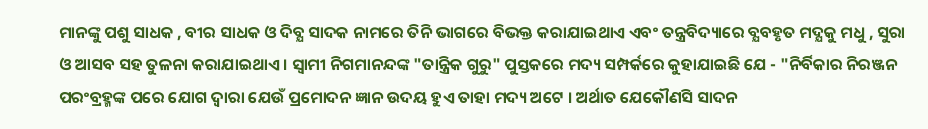ମାନଙ୍କୁ ପଶୁ ସାଧକ , ବୀର ସାଧକ ଓ ଦିବ୍ଯ ସାଦକ ନାମରେ ତିନି ଭାଗରେ ବିଭକ୍ତ କରାଯାଇଥାଏ ଏବଂ ତନ୍ତ୍ରବିଦ୍ୟାରେ ବ୍ଯବହୃତ ମଦ୍ଯକୁ ମଧୁ , ସୁରା ଓ ଆସବ ସହ ତୁଳନା କରାଯାଇଥାଏ । ସ୍ବାମୀ ନିଗମାନନ୍ଦଙ୍କ "ତାନ୍ତ୍ରିକ ଗୁରୁ" ପୁସ୍ତକରେ ମଦ୍ୟ ସମ୍ପର୍କରେ କୁହାଯାଇଛି ଯେ - "ନିର୍ବିକାର ନିରଞ୍ଜନ ପରଂବ୍ରହ୍ମଙ୍କ ପରେ ଯୋଗ ଦ୍ବାରା ଯେଉଁ ପ୍ରମୋଦନ ଜ୍ଞାନ ଉଦୟ ହୁଏ ତାହା ମଦ୍ୟ ଅଟେ । ଅର୍ଥାତ ଯେକୌଣସି ସାଦନ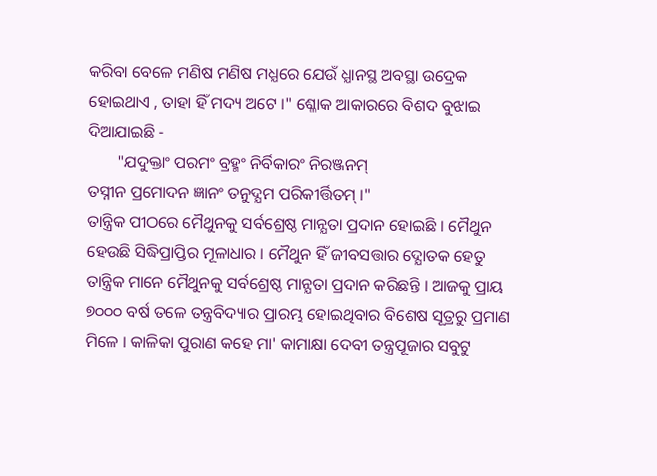କରିବା ବେଳେ ମଣିଷ ମଣିଷ ମଧ୍ଯରେ ଯେଉଁ ଧ୍ଯାନସ୍ଥ ଅବସ୍ଥା ଉଦ୍ରେକ ହୋଇଥାଏ , ତାହା ହିଁ ମଦ୍ୟ ଅଟେ ।" ଶ୍ଳୋକ ଆକାରରେ ବିଶଦ ବୁଝାଇ ଦିଆଯାଇଛି -
       "ଯଦୁକ୍ତାଂ ପରମଂ ବ୍ରହ୍ମଂ ନିର୍ବିକାରଂ ନିରଞ୍ଜନମ୍‌
ତସ୍ନୀନ ପ୍ରମୋଦନ ଜ୍ଞାନଂ ତନୁଦ୍ଯମ ପରିକୀର୍ତ୍ତିତମ୍‌ ।"
ତାନ୍ତ୍ରିକ ପୀଠରେ ମୈଥୁନକୁ ସର୍ବଶ୍ରେଷ୍ଠ ମାନ୍ଯତା ପ୍ରଦାନ ହୋଇଛି । ମୈଥୁନ ହେଉଛି ସିଦ୍ଧିପ୍ରାପ୍ତିର ମୂଳାଧାର । ମୈଥୁନ ହିଁ ଜୀବସତ୍ତାର ଦ୍ଯୋତକ ହେତୁ ତାନ୍ତ୍ରିକ ମାନେ ମୈଥୁନକୁ ସର୍ବଶ୍ରେଷ୍ଠ ମାନ୍ଯତା ପ୍ରଦାନ କରିଛନ୍ତି । ଆଜକୁ ପ୍ରାୟ ୭୦୦୦ ବର୍ଷ ତଳେ ତନ୍ତ୍ରବିଦ୍ୟାର ପ୍ରାରମ୍ଭ ହୋଇଥିବାର ବିଶେଷ ସୂତ୍ରରୁ ପ୍ରମାଣ ମିଳେ । କାଳିକା ପୁରାଣ କହେ ମା' କାମାକ୍ଷା ଦେବୀ ତନ୍ତ୍ରପୂଜାର ସବୁଟୁ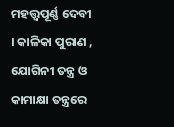ମହତ୍ତ୍ୱପୂର୍ଣ୍ଣ ଦେବୀ । କାଳିକା ପୁରାଣ , ଯୋଗିନୀ ତନ୍ତ୍ର ଓ କାମାକ୍ଷା ତନ୍ତ୍ରରେ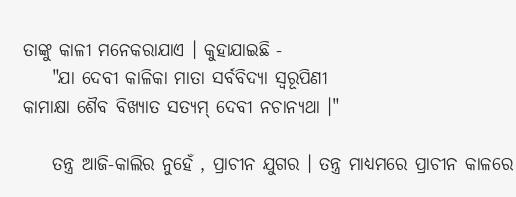ତାଙ୍କୁ କାଳୀ ମନେକରାଯାଏ । କୁହାଯାଇଛି -
    "ଯା ଦେବୀ କାଳିକା ମାତା ସର୍ବବିଦ୍ଯା ସ୍ବରୂପିଣୀ
କାମାକ୍ଷା ଶୈବ ବିଖ୍ଯାତ ସତ୍ଯମ୍‌ ଦେବୀ ନଚାନ୍ଯଥା ।"

    ତନ୍ତ୍ର ଆଜି-କାଲିର ନୁହେଁ , ପ୍ରାଚୀନ ଯୁଗର । ତନ୍ତ୍ର ମାଧ୍ଯମରେ ପ୍ରାଚୀନ କାଳରେ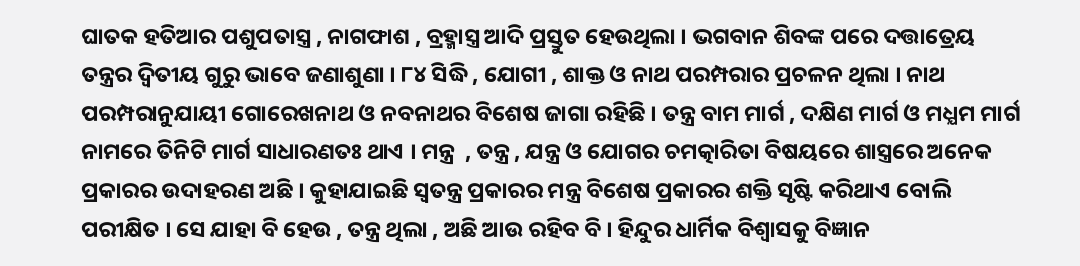ଘାତକ ହତିଆର ପଶୁପତାସ୍ତ୍ର , ନାଗଫାଶ , ବ୍ରହ୍ମାସ୍ତ୍ର ଆଦି ପ୍ରସ୍ତୁତ ହେଉଥିଲା । ଭଗବାନ ଶିବଙ୍କ ପରେ ଦତ୍ତାତ୍ରେୟ ତନ୍ତ୍ରର ଦ୍ବିତୀୟ ଗୁରୁ ଭାବେ ଜଣାଶୁଣା । ୮୪ ସିଦ୍ଧି , ଯୋଗୀ , ଶାକ୍ତ ଓ ନାଥ ପରମ୍ପରାର ପ୍ରଚଳନ ଥିଲା । ନାଥ ପରମ୍ପରାନୁଯାୟୀ ଗୋରେଖନାଥ ଓ ନବନାଥର ବିଶେଷ ଜାଗା ରହିଛି । ତନ୍ତ୍ର ବାମ ମାର୍ଗ , ଦକ୍ଷିଣ ମାର୍ଗ ଓ ମଧ୍ଯମ ମାର୍ଗ ନାମରେ ତିନିଟି ମାର୍ଗ ସାଧାରଣତଃ ଥାଏ । ମନ୍ତ୍ର  , ତନ୍ତ୍ର , ଯନ୍ତ୍ର ଓ ଯୋଗର ଚମତ୍କାରିତା ବିଷୟରେ ଶାସ୍ତ୍ରରେ ଅନେକ ପ୍ରକାରର ଉଦାହରଣ ଅଛି । କୁହାଯାଇଛି ସ୍ବତନ୍ତ୍ର ପ୍ରକାରର ମନ୍ତ୍ର ବିଶେଷ ପ୍ରକାରର ଶକ୍ତି ସୃଷ୍ଟି କରିଥାଏ ବୋଲି ପରୀକ୍ଷିତ । ସେ ଯାହା ବି ହେଉ , ତନ୍ତ୍ର ଥିଲା , ଅଛି ଆଉ ରହିବ ବି । ହିନ୍ଦୁର ଧାର୍ମିକ ବିଶ୍ବାସକୁ ବିଜ୍ଞାନ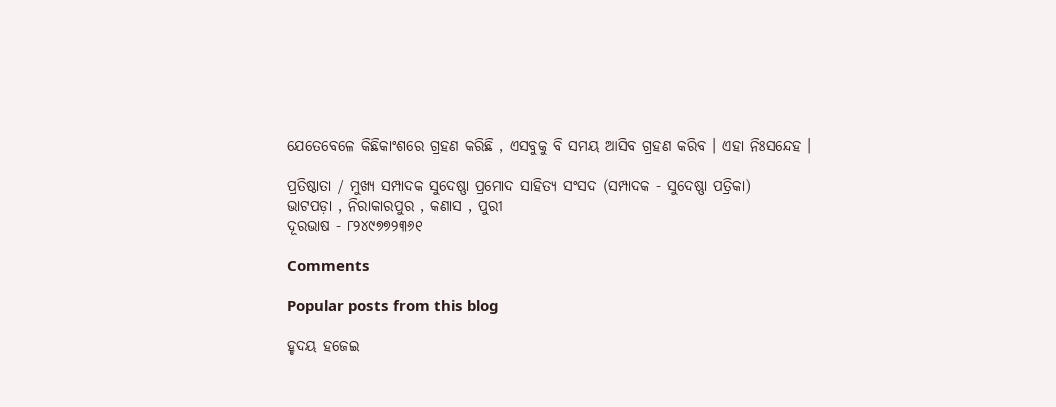ଯେତେବେଳେ କିଛିକାଂଶରେ ଗ୍ରହଣ କରିଛି , ଏସବୁକୁ ବି ସମୟ ଆସିବ ଗ୍ରହଣ କରିବ । ଏହା ନିଃସନ୍ଦେହ ।

ପ୍ରତିଷ୍ଠାତା / ମୁଖ୍ୟ ସମ୍ପାଦକ ସୁଦେଷ୍ଣା ପ୍ରମୋଦ ସାହିତ୍ଯ ସଂସଦ (ସମ୍ପାଦକ - ସୁଦେଷ୍ଣା ପତ୍ରିକା)
ଭାଟପଡ଼ା , ନିରାକାରପୁର , କଣାସ , ପୁରୀ
ଦୂରଭାଷ - ୮୨୪୯୭୭୨୩୬୧

Comments

Popular posts from this blog

ହୃଦୟ ହଜେଇ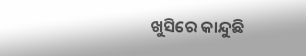ଖୁସିରେ କାନ୍ଦୁଛି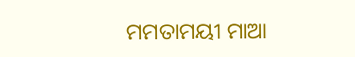ମମତାମୟୀ ମାଆ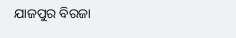ଯାଜପୁର ବିରଜା